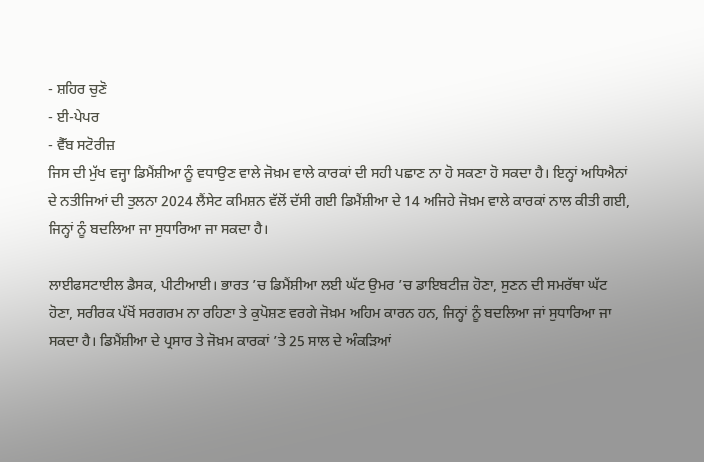- ਸ਼ਹਿਰ ਚੁਣੋ
- ਈ-ਪੇਪਰ
- ਵੈੱਬ ਸਟੋਰੀਜ਼
ਜਿਸ ਦੀ ਮੁੱਖ ਵਜ੍ਹਾ ਡਿਮੈਂਸ਼ੀਆ ਨੂੰ ਵਧਾਉਣ ਵਾਲੇ ਜੋਖ਼ਮ ਵਾਲੇ ਕਾਰਕਾਂ ਦੀ ਸਹੀ ਪਛਾਣ ਨਾ ਹੋ ਸਕਣਾ ਹੋ ਸਕਦਾ ਹੈ। ਇਨ੍ਹਾਂ ਅਧਿਐਨਾਂ ਦੇ ਨਤੀਜਿਆਂ ਦੀ ਤੁਲਨਾ 2024 ਲੈਂਸੇਟ ਕਮਿਸ਼ਨ ਵੱਲੋਂ ਦੱਸੀ ਗਈ ਡਿਮੈਂਸ਼ੀਆ ਦੇ 14 ਅਜਿਹੇ ਜੋਖ਼ਮ ਵਾਲੇ ਕਾਰਕਾਂ ਨਾਲ ਕੀਤੀ ਗਈ, ਜਿਨ੍ਹਾਂ ਨੂੰ ਬਦਲਿਆ ਜਾ ਸੁਧਾਰਿਆ ਜਾ ਸਕਦਾ ਹੈ।

ਲਾਈਫਸਟਾਈਲ ਡੈਸਕ, ਪੀਟੀਆਈ। ਭਾਰਤ ’ਚ ਡਿਮੈਂਸ਼ੀਆ ਲਈ ਘੱਟ ਉਮਰ ’ਚ ਡਾਇਬਟੀਜ਼ ਹੋਣਾ, ਸੁਣਨ ਦੀ ਸਮਰੱਥਾ ਘੱਟ ਹੋਣਾ, ਸਰੀਰਕ ਪੱਖੋਂ ਸਰਗਰਮ ਨਾ ਰਹਿਣਾ ਤੇ ਕੁਪੋਸ਼ਣ ਵਰਗੇ ਜੋਖ਼ਮ ਅਹਿਮ ਕਾਰਨ ਹਨ, ਜਿਨ੍ਹਾਂ ਨੂੰ ਬਦਲਿਆ ਜਾਂ ਸੁਧਾਰਿਆ ਜਾ ਸਕਦਾ ਹੈ। ਡਿਮੈਂਸ਼ੀਆ ਦੇ ਪ੍ਰਸਾਰ ਤੇ ਜੋਖ਼ਮ ਕਾਰਕਾਂ ’ਤੇ 25 ਸਾਲ ਦੇ ਅੰਕੜਿਆਂ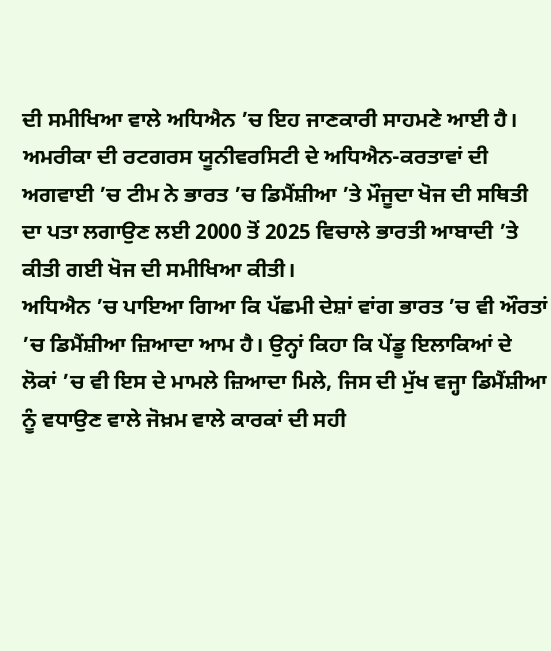ਦੀ ਸਮੀਖਿਆ ਵਾਲੇ ਅਧਿਐਨ ’ਚ ਇਹ ਜਾਣਕਾਰੀ ਸਾਹਮਣੇ ਆਈ ਹੈ। ਅਮਰੀਕਾ ਦੀ ਰਟਗਰਸ ਯੂਨੀਵਰਸਿਟੀ ਦੇ ਅਧਿਐਨ-ਕਰਤਾਵਾਂ ਦੀ ਅਗਵਾਈ ’ਚ ਟੀਮ ਨੇ ਭਾਰਤ ’ਚ ਡਿਮੈਂਸ਼ੀਆ ’ਤੇ ਮੌਜੂਦਾ ਖੋਜ ਦੀ ਸਥਿਤੀ ਦਾ ਪਤਾ ਲਗਾਉਣ ਲਈ 2000 ਤੋਂ 2025 ਵਿਚਾਲੇ ਭਾਰਤੀ ਆਬਾਦੀ ’ਤੇ ਕੀਤੀ ਗਈ ਖੋਜ ਦੀ ਸਮੀਖਿਆ ਕੀਤੀ।
ਅਧਿਐਨ ’ਚ ਪਾਇਆ ਗਿਆ ਕਿ ਪੱਛਮੀ ਦੇਸ਼ਾਂ ਵਾਂਗ ਭਾਰਤ ’ਚ ਵੀ ਔਰਤਾਂ ’ਚ ਡਿਮੈਂਸ਼ੀਆ ਜ਼ਿਆਦਾ ਆਮ ਹੈ। ਉਨ੍ਹਾਂ ਕਿਹਾ ਕਿ ਪੇਂਡੂ ਇਲਾਕਿਆਂ ਦੇ ਲੋਕਾਂ ’ਚ ਵੀ ਇਸ ਦੇ ਮਾਮਲੇ ਜ਼ਿਆਦਾ ਮਿਲੇ, ਜਿਸ ਦੀ ਮੁੱਖ ਵਜ੍ਹਾ ਡਿਮੈਂਸ਼ੀਆ ਨੂੰ ਵਧਾਉਣ ਵਾਲੇ ਜੋਖ਼ਮ ਵਾਲੇ ਕਾਰਕਾਂ ਦੀ ਸਹੀ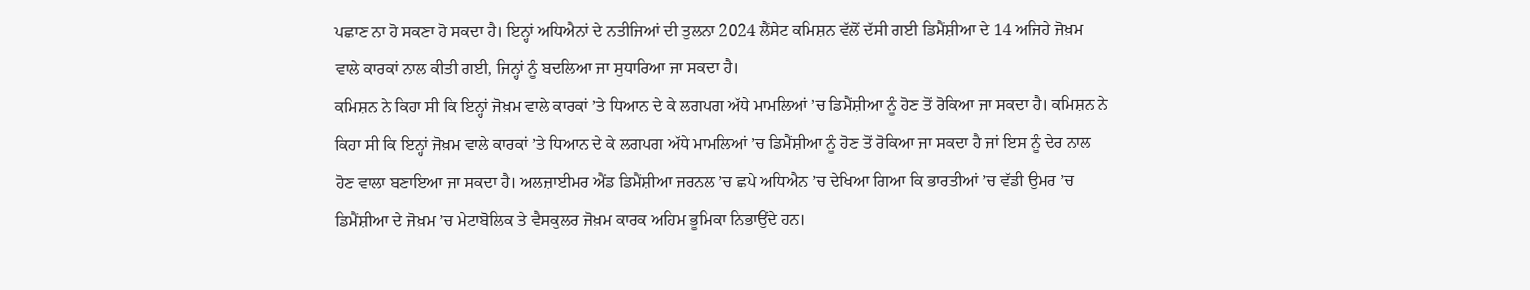ਪਛਾਣ ਨਾ ਹੋ ਸਕਣਾ ਹੋ ਸਕਦਾ ਹੈ। ਇਨ੍ਹਾਂ ਅਧਿਐਨਾਂ ਦੇ ਨਤੀਜਿਆਂ ਦੀ ਤੁਲਨਾ 2024 ਲੈਂਸੇਟ ਕਮਿਸ਼ਨ ਵੱਲੋਂ ਦੱਸੀ ਗਈ ਡਿਮੈਂਸ਼ੀਆ ਦੇ 14 ਅਜਿਹੇ ਜੋਖ਼ਮ ਵਾਲੇ ਕਾਰਕਾਂ ਨਾਲ ਕੀਤੀ ਗਈ, ਜਿਨ੍ਹਾਂ ਨੂੰ ਬਦਲਿਆ ਜਾ ਸੁਧਾਰਿਆ ਜਾ ਸਕਦਾ ਹੈ।
ਕਮਿਸ਼ਨ ਨੇ ਕਿਹਾ ਸੀ ਕਿ ਇਨ੍ਹਾਂ ਜੋਖ਼ਮ ਵਾਲੇ ਕਾਰਕਾਂ ’ਤੇ ਧਿਆਨ ਦੇ ਕੇ ਲਗਪਗ ਅੱਧੇ ਮਾਮਲਿਆਂ ’ਚ ਡਿਮੈਂਸ਼ੀਆ ਨੂੰ ਹੋਣ ਤੋਂ ਰੋਕਿਆ ਜਾ ਸਕਦਾ ਹੈ। ਕਮਿਸ਼ਨ ਨੇ ਕਿਹਾ ਸੀ ਕਿ ਇਨ੍ਹਾਂ ਜੋਖ਼ਮ ਵਾਲੇ ਕਾਰਕਾਂ ’ਤੇ ਧਿਆਨ ਦੇ ਕੇ ਲਗਪਗ ਅੱਧੇ ਮਾਮਲਿਆਂ ’ਚ ਡਿਮੈਂਸ਼ੀਆ ਨੂੰ ਹੋਣ ਤੋਂ ਰੋਕਿਆ ਜਾ ਸਕਦਾ ਹੈ ਜਾਂ ਇਸ ਨੂੰ ਦੇਰ ਨਾਲ ਹੋਣ ਵਾਲਾ ਬਣਾਇਆ ਜਾ ਸਕਦਾ ਹੈ। ਅਲਜ਼ਾਈਮਰ ਐਂਡ ਡਿਮੈਂਸ਼ੀਆ ਜਰਨਲ ’ਚ ਛਪੇ ਅਧਿਐਨ ’ਚ ਦੇਖਿਆ ਗਿਆ ਕਿ ਭਾਰਤੀਆਂ ’ਚ ਵੱਡੀ ਉਮਰ ’ਚ ਡਿਮੈਂਸ਼ੀਆ ਦੇ ਜੋਖ਼ਮ ’ਚ ਮੇਟਾਬੋਲਿਕ ਤੇ ਵੈਸਕੁਲਰ ਜੋਖ਼ਮ ਕਾਰਕ ਅਹਿਮ ਭੂਮਿਕਾ ਨਿਭਾਉਂਦੇ ਹਨ।